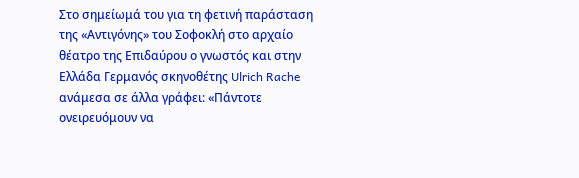Στο σημείωμά του για τη φετινή παράσταση της «Αντιγόνης» του Σοφοκλή στο αρχαίο θέατρο της Επιδαύρου ο γνωστός και στην Ελλάδα Γερμανός σκηνοθέτης Ulrich Rache ανάμεσα σε άλλα γράφει: «Πάντοτε ονειρευόμουν να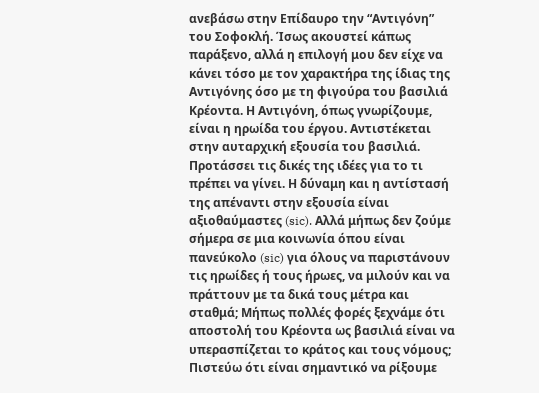ανεβάσω στην Επίδαυρο την “Αντιγόνη” του Σοφοκλή. Ίσως ακουστεί κάπως παράξενο, αλλά η επιλογή μου δεν είχε να κάνει τόσο με τον χαρακτήρα της ίδιας της Αντιγόνης όσο με τη φιγούρα του βασιλιά Κρέοντα. Η Αντιγόνη, όπως γνωρίζουμε, είναι η ηρωίδα του έργου. Αντιστέκεται στην αυταρχική εξουσία του βασιλιά. Προτάσσει τις δικές της ιδέες για το τι πρέπει να γίνει. Η δύναμη και η αντίστασή της απέναντι στην εξουσία είναι αξιοθαύμαστες (sic). Αλλά μήπως δεν ζούμε σήμερα σε μια κοινωνία όπου είναι πανεύκολο (sic) για όλους να παριστάνουν τις ηρωίδες ή τους ήρωες, να μιλούν και να πράττουν με τα δικά τους μέτρα και σταθμά; Μήπως πολλές φορές ξεχνάμε ότι αποστολή του Κρέοντα ως βασιλιά είναι να υπερασπίζεται το κράτος και τους νόμους; Πιστεύω ότι είναι σημαντικό να ρίξουμε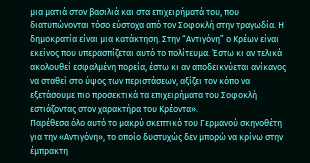μια ματιά στον βασιλιά και στα επιχειρήματά του, που διατυπώνονται τόσο εύστοχα από τον Σοφοκλή στην τραγωδία. Η δημοκρατία είναι μια κατάκτηση. Στην “Αντιγόνη” ο Κρέων είναι εκείνος που υπερασπίζεται αυτό το πολίτευμα. Έστω κι αν τελικά ακολουθεί εσφαλμένη πορεία, έστω κι αν αποδεικνύεται ανίκανος να σταθεί στο ύψος των περιστάσεων, αξίζει τον κόπο να εξετάσουμε πιο προσεκτικά τα επιχειρήματα του Σοφοκλή εστιάζοντας στον χαρακτήρα του Κρέοντα».
Παρέθεσα όλο αυτό το μακρύ σκεπτικό του Γερμανού σκηνοθέτη για την «Αντιγόνη», το οποίο δυστυχώς δεν μπορώ να κρίνω στην έμπρακτη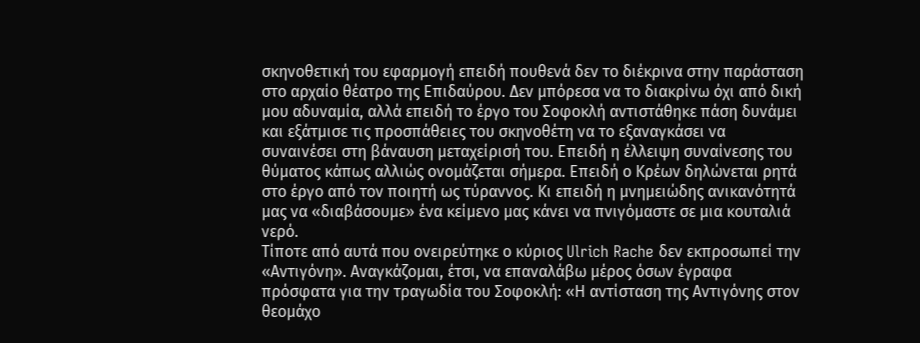σκηνοθετική του εφαρμογή επειδή πουθενά δεν το διέκρινα στην παράσταση στο αρχαίο θέατρο της Επιδαύρου. Δεν μπόρεσα να το διακρίνω όχι από δική μου αδυναμία, αλλά επειδή το έργο του Σοφοκλή αντιστάθηκε πάση δυνάμει και εξάτμισε τις προσπάθειες του σκηνοθέτη να το εξαναγκάσει να συναινέσει στη βάναυση μεταχείρισή του. Επειδή η έλλειψη συναίνεσης του θύματος κάπως αλλιώς ονομάζεται σήμερα. Επειδή ο Κρέων δηλώνεται ρητά στο έργο από τον ποιητή ως τύραννος. Κι επειδή η μνημειώδης ανικανότητά μας να «διαβάσουμε» ένα κείμενο μας κάνει να πνιγόμαστε σε μια κουταλιά νερό.
Τίποτε από αυτά που ονειρεύτηκε ο κύριος Ulrich Rache δεν εκπροσωπεί την «Αντιγόνη». Αναγκάζομαι, έτσι, να επαναλάβω μέρος όσων έγραφα πρόσφατα για την τραγωδία του Σοφοκλή: «Η αντίσταση της Αντιγόνης στον θεομάχο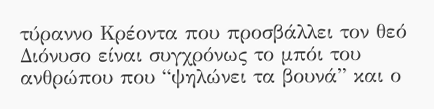τύραννο Κρέοντα που προσβάλλει τον θεό Διόνυσο είναι συγχρόνως το μπόι του ανθρώπου που “ψηλώνει τα βουνά” και ο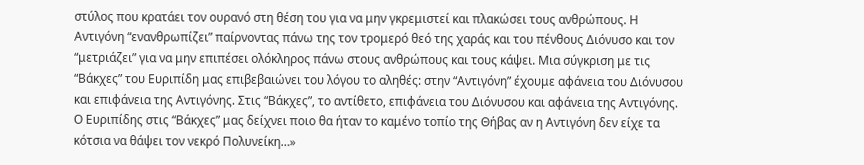στύλος που κρατάει τον ουρανό στη θέση του για να μην γκρεμιστεί και πλακώσει τους ανθρώπους. Η Αντιγόνη “ενανθρωπίζει” παίρνοντας πάνω της τον τρομερό θεό της χαράς και του πένθους Διόνυσο και τον “μετριάζει” για να μην επιπέσει ολόκληρος πάνω στους ανθρώπους και τους κάψει. Μια σύγκριση με τις “Βάκχες” του Ευριπίδη μας επιβεβαιώνει του λόγου το αληθές: στην “Αντιγόνη” έχουμε αφάνεια του Διόνυσου και επιφάνεια της Αντιγόνης. Στις “Βάκχες”, το αντίθετο, επιφάνεια του Διόνυσου και αφάνεια της Αντιγόνης. Ο Ευριπίδης στις “Βάκχες” μας δείχνει ποιο θα ήταν το καμένο τοπίο της Θήβας αν η Αντιγόνη δεν είχε τα κότσια να θάψει τον νεκρό Πολυνείκη…»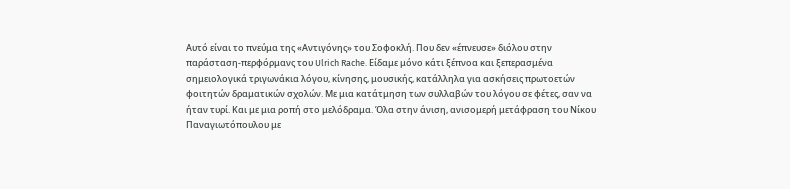Αυτό είναι το πνεύμα της «Αντιγόνης» του Σοφοκλή. Που δεν «έπνευσε» διόλου στην παράσταση-περφόρμανς του Ulrich Rache. Είδαμε μόνο κάτι ξέπνοα και ξεπερασμένα σημειολογικά τριγωνάκια λόγου, κίνησης, μουσικής, κατάλληλα για ασκήσεις πρωτοετών φοιτητών δραματικών σχολών. Με μια κατάτμηση των συλλαβών του λόγου σε φέτες, σαν να ήταν τυρί. Και με μια ροπή στο μελόδραμα. Όλα στην άνιση, ανισομερή μετάφραση του Νίκου Παναγιωτόπουλου με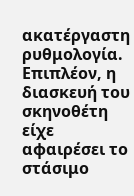ακατέργαστη ρυθμολογία. Επιπλέον, η διασκευή του σκηνοθέτη είχε αφαιρέσει το στάσιμο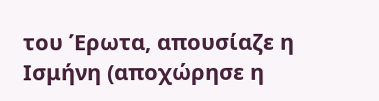του Έρωτα, απουσίαζε η Ισμήνη (αποχώρησε η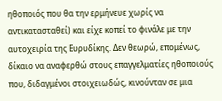ηθοποιός που θα την ερμήνευε χωρίς να αντικατασταθεί) και είχε κοπεί το φινάλε με την αυτοχειρία της Ευρυδίκης. Δεν θεωρώ, επομένως, δίκαιο να αναφερθώ στους επαγγελματίες ηθοποιούς που, διδαγμένοι στοιχειωδώς, κινούνταν σε μια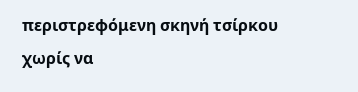περιστρεφόμενη σκηνή τσίρκου χωρίς να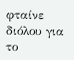φταίνε διόλου για το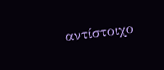αντίστοιχο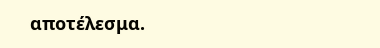αποτέλεσμα.